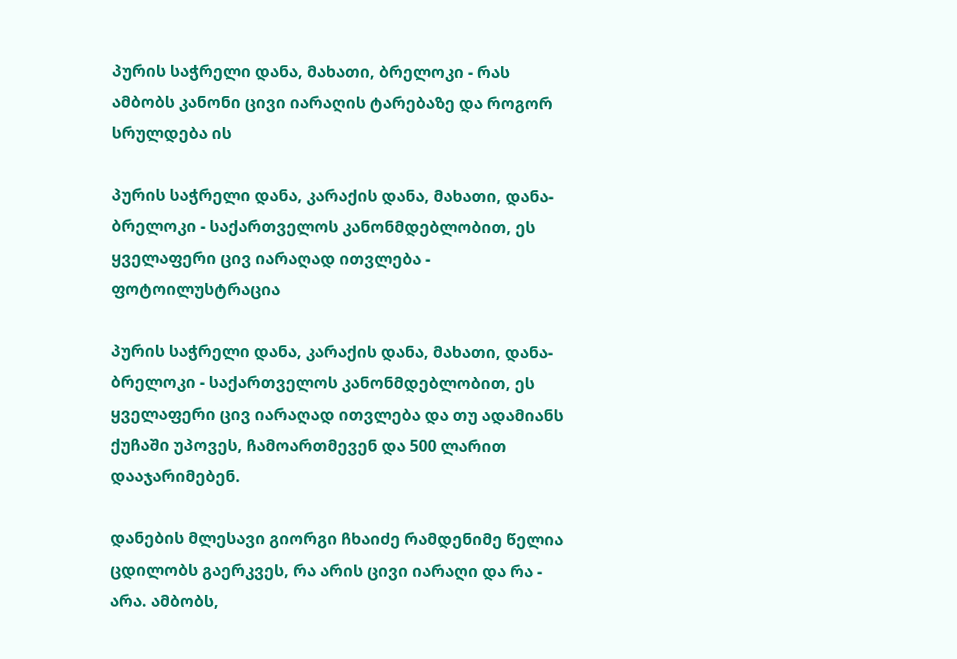პურის საჭრელი დანა, მახათი, ბრელოკი - რას ამბობს კანონი ცივი იარაღის ტარებაზე და როგორ სრულდება ის

პურის საჭრელი დანა, კარაქის დანა, მახათი, დანა-ბრელოკი - საქართველოს კანონმდებლობით, ეს ყველაფერი ცივ იარაღად ითვლება - ფოტოილუსტრაცია

პურის საჭრელი დანა, კარაქის დანა, მახათი, დანა-ბრელოკი - საქართველოს კანონმდებლობით, ეს ყველაფერი ცივ იარაღად ითვლება და თუ ადამიანს ქუჩაში უპოვეს, ჩამოართმევენ და 500 ლარით დააჯარიმებენ.

დანების მლესავი გიორგი ჩხაიძე რამდენიმე წელია ცდილობს გაერკვეს, რა არის ცივი იარაღი და რა - არა. ამბობს,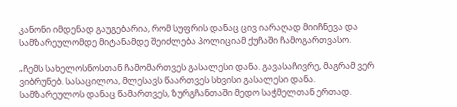კანონი იმდენად გაუგებარია, რომ სუფრის დანაც ცივ იარაღად მიიჩნევა და სამზარეულომდე მიტანამდე შეიძლება პოლიციამ ქუჩაში ჩამოგართვასო.

„ჩემს სახელოსნოსთან ჩამომართვეს გასალესი დანა. გავასაჩივრე, მაგრამ ვერ ვიბრუნებ. სასაცილოა, მლესავს წაართვეს სხვისი გასალესი დანა. სამზარეულოს დანაც წამართვეს, ზურგჩანთაში მედო საჭმელთან ერთად.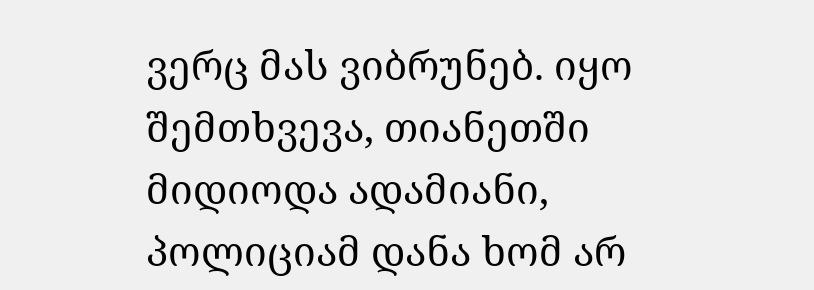ვერც მას ვიბრუნებ. იყო შემთხვევა, თიანეთში მიდიოდა ადამიანი, პოლიციამ დანა ხომ არ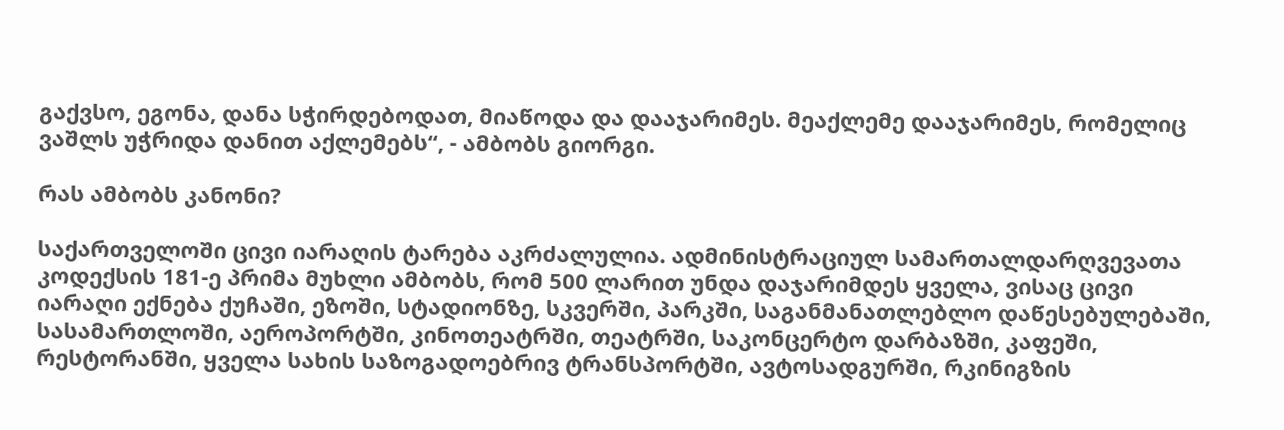გაქვსო, ეგონა, დანა სჭირდებოდათ, მიაწოდა და დააჯარიმეს. მეაქლემე დააჯარიმეს, რომელიც ვაშლს უჭრიდა დანით აქლემებს“, - ამბობს გიორგი.

რას ამბობს კანონი?

საქართველოში ცივი იარაღის ტარება აკრძალულია. ადმინისტრაციულ სამართალდარღვევათა კოდექსის 181-ე პრიმა მუხლი ამბობს, რომ 500 ლარით უნდა დაჯარიმდეს ყველა, ვისაც ცივი იარაღი ექნება ქუჩაში, ეზოში, სტადიონზე, სკვერში, პარკში, საგანმანათლებლო დაწესებულებაში, სასამართლოში, აეროპორტში, კინოთეატრში, თეატრში, საკონცერტო დარბაზში, კაფეში, რესტორანში, ყველა სახის საზოგადოებრივ ტრანსპორტში, ავტოსადგურში, რკინიგზის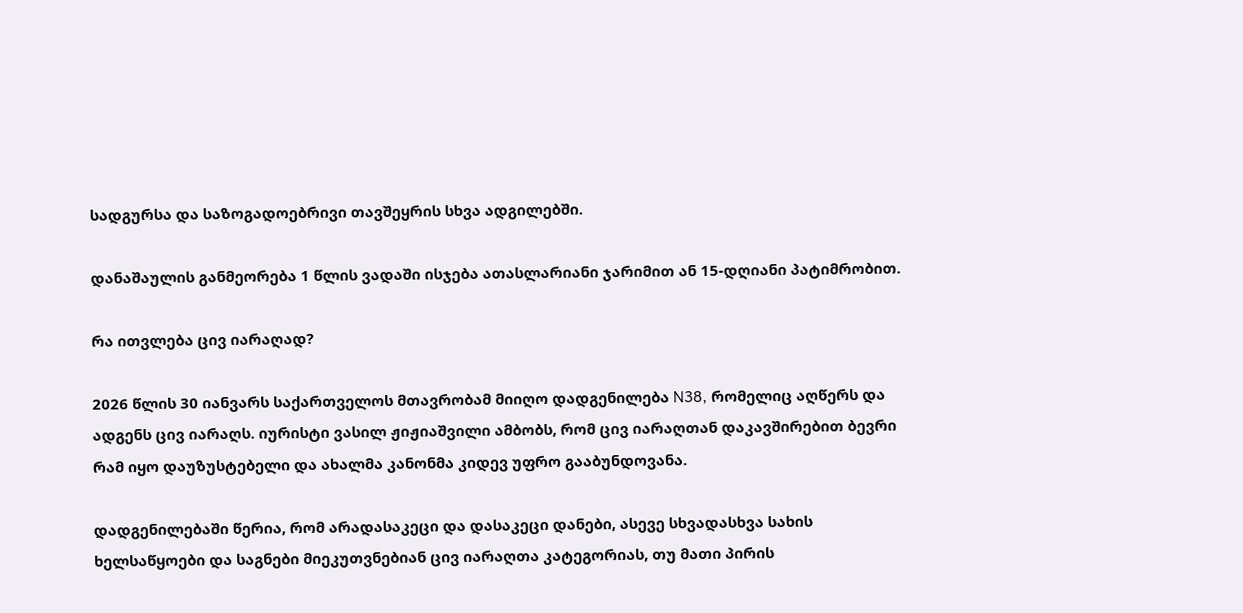სადგურსა და საზოგადოებრივი თავშეყრის სხვა ადგილებში.

დანაშაულის განმეორება 1 წლის ვადაში ისჯება ათასლარიანი ჯარიმით ან 15-დღიანი პატიმრობით.

რა ითვლება ცივ იარაღად?

2026 წლის 30 იანვარს საქართველოს მთავრობამ მიიღო დადგენილება N38, რომელიც აღწერს და ადგენს ცივ იარაღს. იურისტი ვასილ ჟიჟიაშვილი ამბობს, რომ ცივ იარაღთან დაკავშირებით ბევრი რამ იყო დაუზუსტებელი და ახალმა კანონმა კიდევ უფრო გააბუნდოვანა.

დადგენილებაში წერია, რომ არადასაკეცი და დასაკეცი დანები, ასევე სხვადასხვა სახის ხელსაწყოები და საგნები მიეკუთვნებიან ცივ იარაღთა კატეგორიას, თუ მათი პირის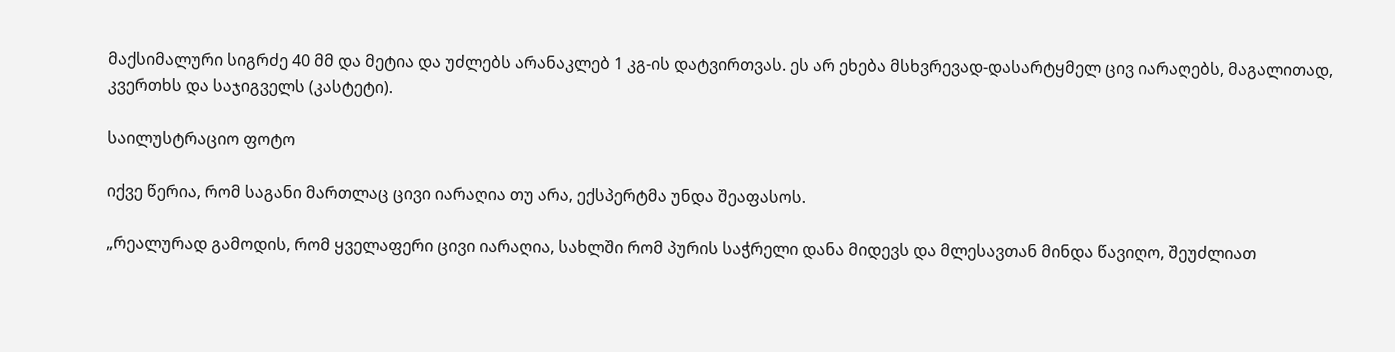მაქსიმალური სიგრძე 40 მმ და მეტია და უძლებს არანაკლებ 1 კგ-ის დატვირთვას. ეს არ ეხება მსხვრევად-დასარტყმელ ცივ იარაღებს, მაგალითად, კვერთხს და საჯიგველს (კასტეტი).

საილუსტრაციო ფოტო

იქვე წერია, რომ საგანი მართლაც ცივი იარაღია თუ არა, ექსპერტმა უნდა შეაფასოს.

„რეალურად გამოდის, რომ ყველაფერი ცივი იარაღია, სახლში რომ პურის საჭრელი დანა მიდევს და მლესავთან მინდა წავიღო, შეუძლიათ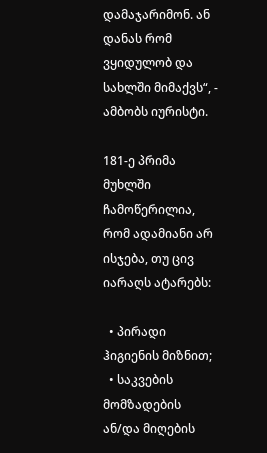დამაჯარიმონ. ან დანას რომ ვყიდულობ და სახლში მიმაქვს“, - ამბობს იურისტი.

181-ე პრიმა მუხლში ჩამოწერილია, რომ ადამიანი არ ისჯება, თუ ცივ იარაღს ატარებს:

  • პირადი ჰიგიენის მიზნით;
  • საკვების მომზადების ან/და მიღების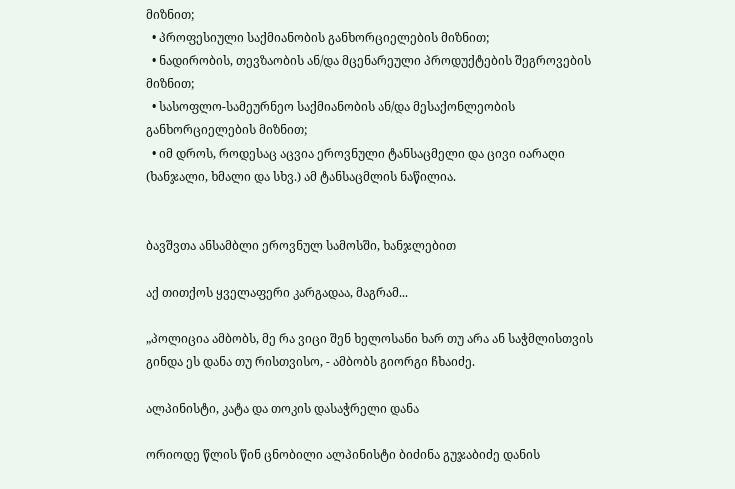მიზნით;
  • პროფესიული საქმიანობის განხორციელების მიზნით;
  • ნადირობის, თევზაობის ან/და მცენარეული პროდუქტების შეგროვების მიზნით;
  • სასოფლო-სამეურნეო საქმიანობის ან/და მესაქონლეობის განხორციელების მიზნით;
  • იმ დროს, როდესაც აცვია ეროვნული ტანსაცმელი და ცივი იარაღი (ხანჯალი, ხმალი და სხვ.) ამ ტანსაცმლის ნაწილია.


ბავშვთა ანსამბლი ეროვნულ სამოსში, ხანჯლებით

აქ თითქოს ყველაფერი კარგადაა, მაგრამ...

„პოლიცია ამბობს, მე რა ვიცი შენ ხელოსანი ხარ თუ არა ან საჭმლისთვის გინდა ეს დანა თუ რისთვისო, - ამბობს გიორგი ჩხაიძე.

ალპინისტი, კატა და თოკის დასაჭრელი დანა

ორიოდე წლის წინ ცნობილი ალპინისტი ბიძინა გუჯაბიძე დანის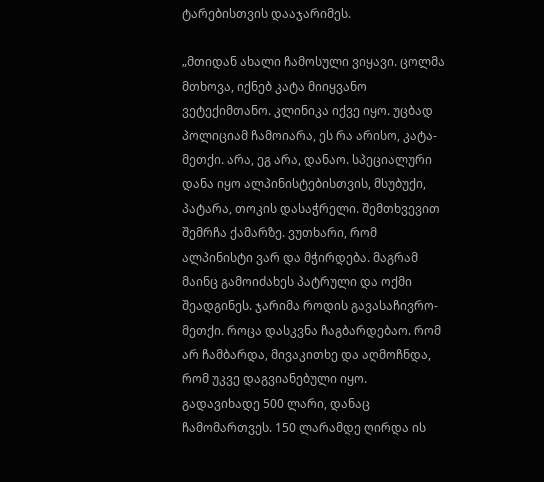ტარებისთვის დააჯარიმეს.

„მთიდან ახალი ჩამოსული ვიყავი. ცოლმა მთხოვა, იქნებ კატა მიიყვანო ვეტექიმთანო. კლინიკა იქვე იყო. უცბად პოლიციამ ჩამოიარა, ეს რა არისო, კატა-მეთქი. არა, ეგ არა, დანაო. სპეციალური დანა იყო ალპინისტებისთვის, მსუბუქი, პატარა, თოკის დასაჭრელი. შემთხვევით შემრჩა ქამარზე. ვუთხარი, რომ ალპინისტი ვარ და მჭირდება. მაგრამ მაინც გამოიძახეს პატრული და ოქმი შეადგინეს. ჯარიმა როდის გავასაჩივრო-მეთქი. როცა დასკვნა ჩაგბარდებაო. რომ არ ჩამბარდა, მივაკითხე და აღმოჩნდა, რომ უკვე დაგვიანებული იყო. გადავიხადე 500 ლარი, დანაც ჩამომართვეს. 150 ლარამდე ღირდა ის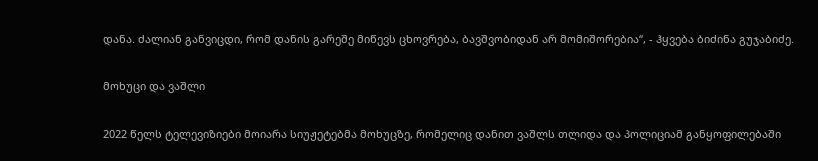დანა. ძალიან განვიცდი, რომ დანის გარეშე მიწევს ცხოვრება, ბავშვობიდან არ მომიშორებია“, - ჰყვება ბიძინა გუჯაბიძე.

მოხუცი და ვაშლი

2022 წელს ტელევიზიები მოიარა სიუჟეტებმა მოხუცზე, რომელიც დანით ვაშლს თლიდა და პოლიციამ განყოფილებაში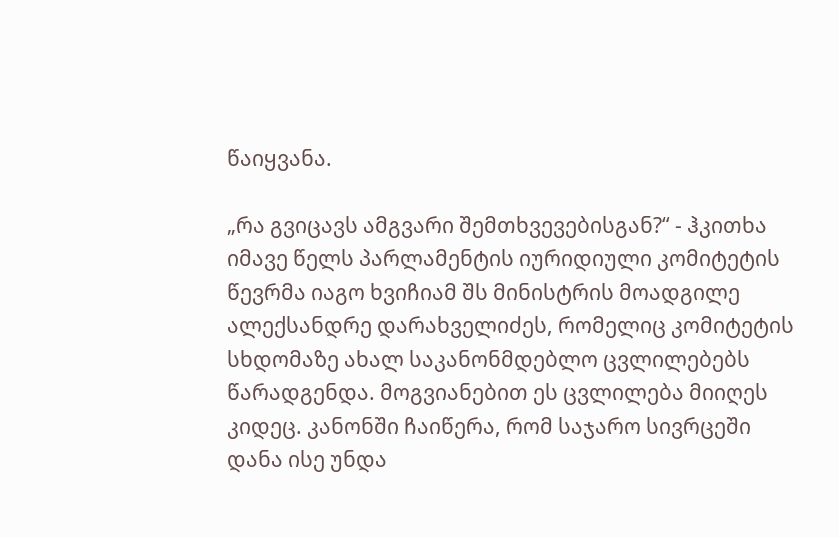წაიყვანა.

„რა გვიცავს ამგვარი შემთხვევებისგან?“ - ჰკითხა იმავე წელს პარლამენტის იურიდიული კომიტეტის წევრმა იაგო ხვიჩიამ შს მინისტრის მოადგილე ალექსანდრე დარახველიძეს, რომელიც კომიტეტის სხდომაზე ახალ საკანონმდებლო ცვლილებებს წარადგენდა. მოგვიანებით ეს ცვლილება მიიღეს კიდეც. კანონში ჩაიწერა, რომ საჯარო სივრცეში დანა ისე უნდა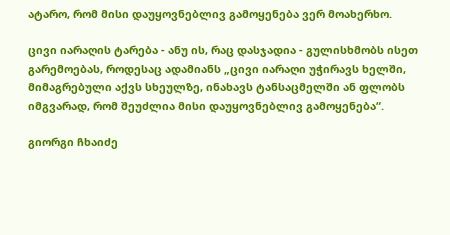ატარო, რომ მისი დაუყოვნებლივ გამოყენება ვერ მოახერხო.

ცივი იარაღის ტარება - ანუ ის, რაც დასჯადია - გულისხმობს ისეთ გარემოებას, როდესაც ადამიანს „ცივი იარაღი უჭირავს ხელში, მიმაგრებული აქვს სხეულზე, ინახავს ტანსაცმელში ან ფლობს იმგვარად, რომ შეუძლია მისი დაუყოვნებლივ გამოყენება“.

გიორგი ჩხაიძე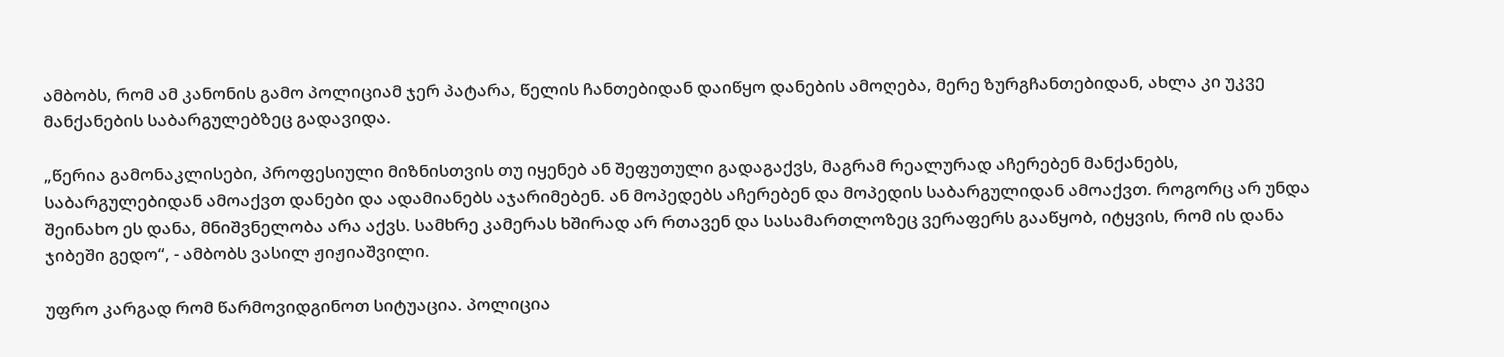ამბობს, რომ ამ კანონის გამო პოლიციამ ჯერ პატარა, წელის ჩანთებიდან დაიწყო დანების ამოღება, მერე ზურგჩანთებიდან, ახლა კი უკვე მანქანების საბარგულებზეც გადავიდა.

„წერია გამონაკლისები, პროფესიული მიზნისთვის თუ იყენებ ან შეფუთული გადაგაქვს, მაგრამ რეალურად აჩერებენ მანქანებს, საბარგულებიდან ამოაქვთ დანები და ადამიანებს აჯარიმებენ. ან მოპედებს აჩერებენ და მოპედის საბარგულიდან ამოაქვთ. როგორც არ უნდა შეინახო ეს დანა, მნიშვნელობა არა აქვს. სამხრე კამერას ხშირად არ რთავენ და სასამართლოზეც ვერაფერს გააწყობ, იტყვის, რომ ის დანა ჯიბეში გედო“, - ამბობს ვასილ ჟიჟიაშვილი.

უფრო კარგად რომ წარმოვიდგინოთ სიტუაცია. პოლიცია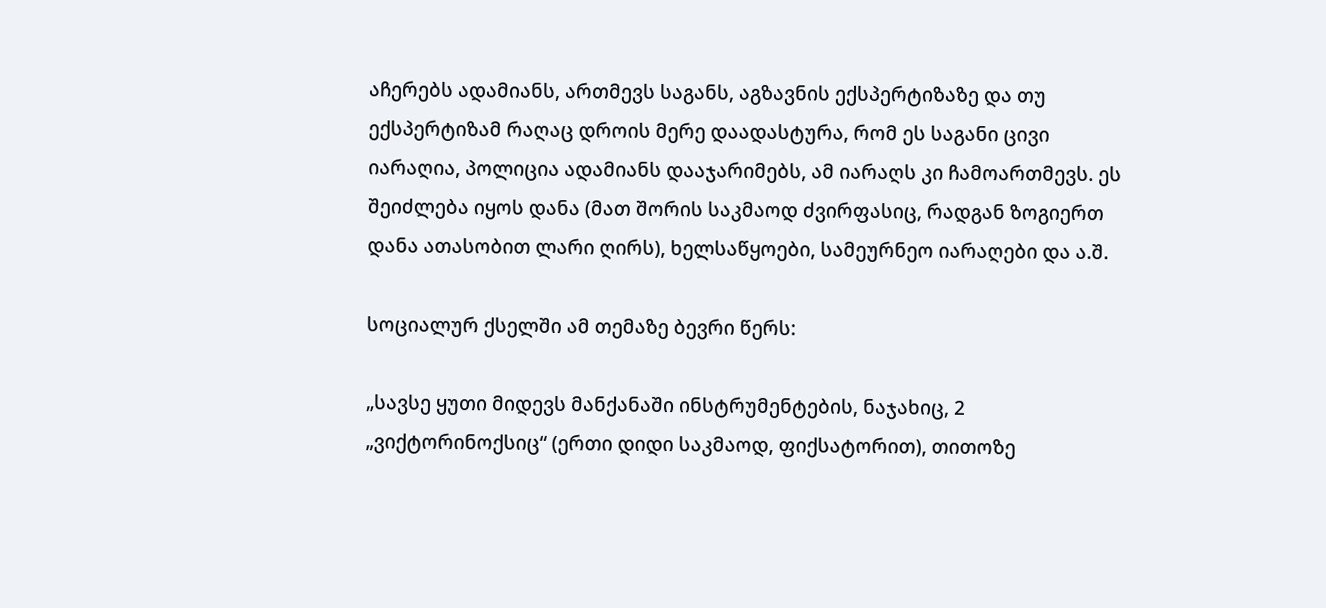აჩერებს ადამიანს, ართმევს საგანს, აგზავნის ექსპერტიზაზე და თუ ექსპერტიზამ რაღაც დროის მერე დაადასტურა, რომ ეს საგანი ცივი იარაღია, პოლიცია ადამიანს დააჯარიმებს, ამ იარაღს კი ჩამოართმევს. ეს შეიძლება იყოს დანა (მათ შორის საკმაოდ ძვირფასიც, რადგან ზოგიერთ დანა ათასობით ლარი ღირს), ხელსაწყოები, სამეურნეო იარაღები და ა.შ.

სოციალურ ქსელში ამ თემაზე ბევრი წერს:

„სავსე ყუთი მიდევს მანქანაში ინსტრუმენტების, ნაჯახიც, 2 „ვიქტორინოქსიც“ (ერთი დიდი საკმაოდ, ფიქსატორით), თითოზე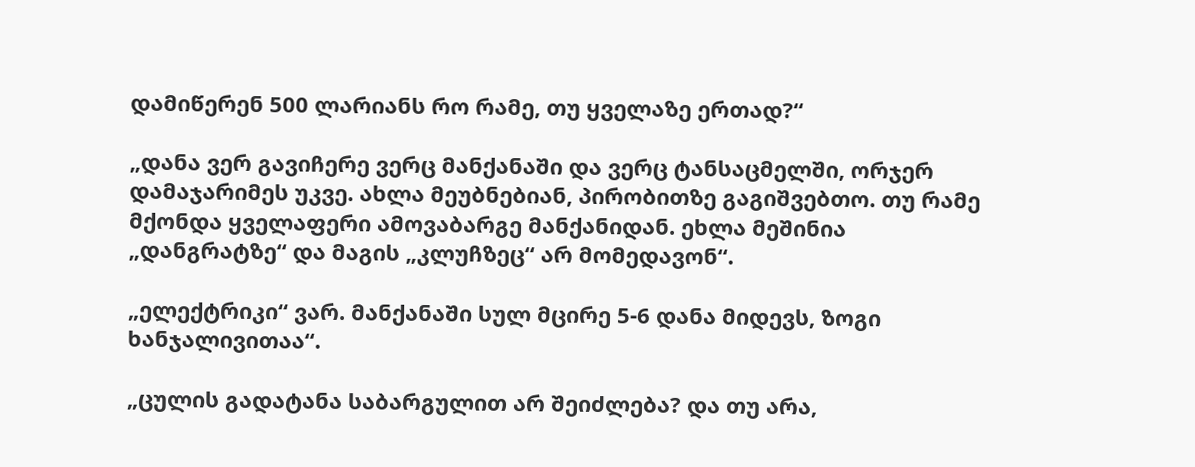დამიწერენ 500 ლარიანს რო რამე, თუ ყველაზე ერთად?“

„დანა ვერ გავიჩერე ვერც მანქანაში და ვერც ტანსაცმელში, ორჯერ დამაჯარიმეს უკვე. ახლა მეუბნებიან, პირობითზე გაგიშვებთო. თუ რამე მქონდა ყველაფერი ამოვაბარგე მანქანიდან. ეხლა მეშინია „დანგრატზე“ და მაგის „კლუჩზეც“ არ მომედავონ“.

„ელექტრიკი“ ვარ. მანქანაში სულ მცირე 5-6 დანა მიდევს, ზოგი ხანჯალივითაა“.

„ცულის გადატანა საბარგულით არ შეიძლება? და თუ არა,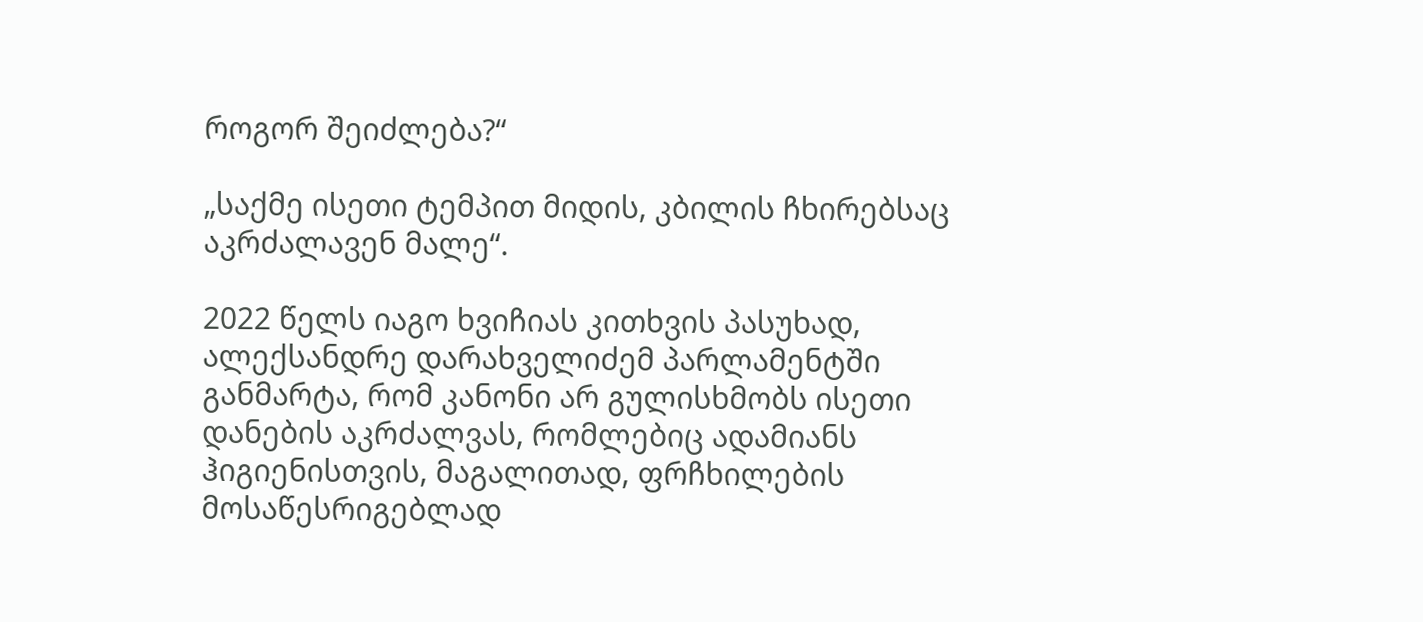როგორ შეიძლება?“

„საქმე ისეთი ტემპით მიდის, კბილის ჩხირებსაც აკრძალავენ მალე“.

2022 წელს იაგო ხვიჩიას კითხვის პასუხად, ალექსანდრე დარახველიძემ პარლამენტში განმარტა, რომ კანონი არ გულისხმობს ისეთი დანების აკრძალვას, რომლებიც ადამიანს ჰიგიენისთვის, მაგალითად, ფრჩხილების მოსაწესრიგებლად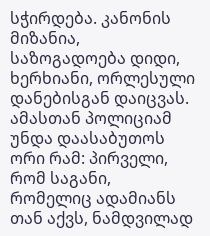სჭირდება. კანონის მიზანია, საზოგადოება დიდი, ხერხიანი, ორლესული დანებისგან დაიცვას. ამასთან პოლიციამ უნდა დაასაბუთოს ორი რამ: პირველი, რომ საგანი, რომელიც ადამიანს თან აქვს, ნამდვილად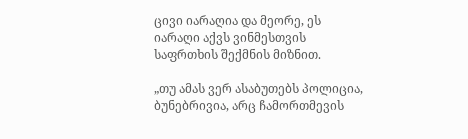ცივი იარაღია და მეორე, ეს იარაღი აქვს ვინმესთვის საფრთხის შექმნის მიზნით.

„თუ ამას ვერ ასაბუთებს პოლიცია, ბუნებრივია, არც ჩამორთმევის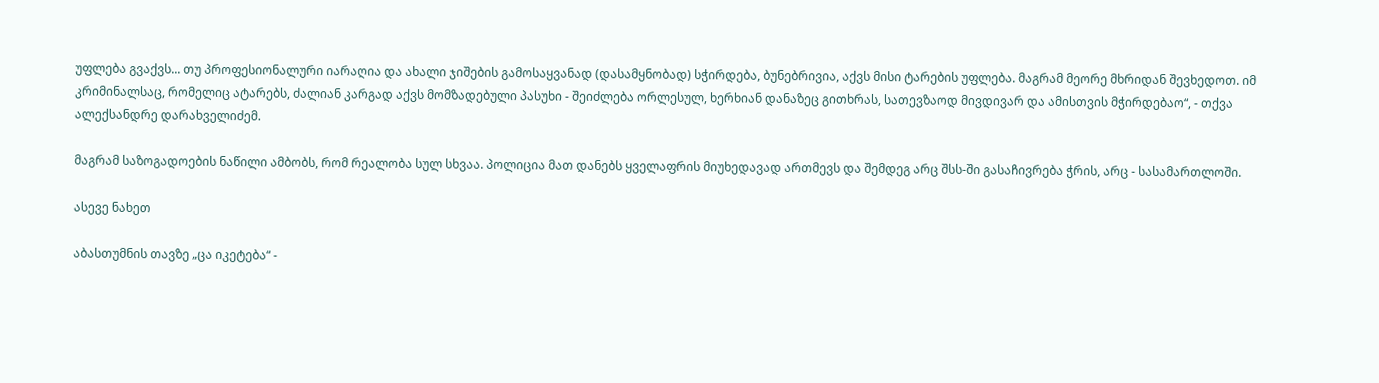უფლება გვაქვს... თუ პროფესიონალური იარაღია და ახალი ჯიშების გამოსაყვანად (დასამყნობად) სჭირდება, ბუნებრივია, აქვს მისი ტარების უფლება. მაგრამ მეორე მხრიდან შევხედოთ. იმ კრიმინალსაც, რომელიც ატარებს, ძალიან კარგად აქვს მომზადებული პასუხი - შეიძლება ორლესულ, ხერხიან დანაზეც გითხრას, სათევზაოდ მივდივარ და ამისთვის მჭირდებაო“, - თქვა ალექსანდრე დარახველიძემ.

მაგრამ საზოგადოების ნაწილი ამბობს, რომ რეალობა სულ სხვაა. პოლიცია მათ დანებს ყველაფრის მიუხედავად ართმევს და შემდეგ არც შსს-ში გასაჩივრება ჭრის, არც - სასამართლოში.

ასევე ნახეთ

აბასთუმნის თავზე „ცა იკეტება“ -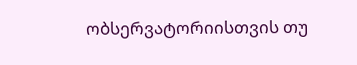ობსერვატორიისთვის თუ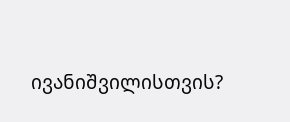ივანიშვილისთვის?